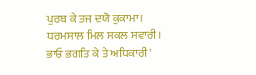ਪੁਰਬ ਕੇ ਤਜ ਦਯੋ ਕੁਕਾਮਾ।
ਧਰਮਸਾਲ ਮਿਲ ਸਕਲ ਸਵਾਰੀ।
ਭਾਓ ਭਗਤਿ ਕੇ ਤੇ ਅਧਿਕਾਰੀ'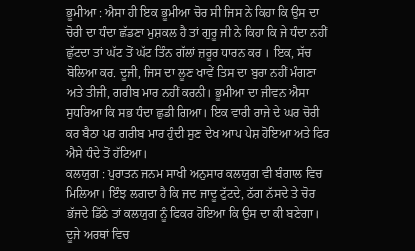ਭੂਮੀਆ : ਐਸਾ ਹੀ ਇਕ ਭੂਮੀਆ ਚੋਰ ਸੀ ਜਿਸ ਨੇ ਕਿਹਾ ਕਿ ਉਸ ਦਾ ਚੋਰੀ ਦਾ ਧੰਦਾ ਛੱਡਣਾ ਮੁਸ਼ਕਲ ਹੈ ਤਾਂ ਗੁਰੂ ਜੀ ਨੇ ਕਿਹਾ ਕਿ ਜੇ ਧੰਦਾ ਨਹੀਂ ਛੁੱਟਦਾ ਤਾਂ ਘੱਟ ਤੋਂ ਘੱਟ ਤਿੰਨ ਗੱਲਾਂ ਜ਼ਰੂਰ ਧਾਰਨ ਕਰ । ਇਕ, ਸੱਚ ਬੋਲਿਆ ਕਰ. ਦੂਜੀ, ਜਿਸ ਦਾ ਲੂਣ ਖਾਵੇਂ ਤਿਸ ਦਾ ਬੁਰਾ ਨਹੀਂ ਮੰਗਣਾ ਅਤੇ ਤੀਜੀ, ਗਰੀਬ ਮਾਰ ਨਹੀਂ ਕਰਨੀ। ਭੂਮੀਆ ਦਾ ਜੀਵਨ ਐਸਾ ਸੁਧਰਿਆ ਕਿ ਸਭ ਧੰਦਾ ਛੁਡੀ ਗਿਆ। ਇਕ ਵਾਰੀ ਰਾਜੇ ਦੇ ਘਰ ਚੋਰੀ ਕਰ ਬੈਠਾ ਪਰ ਗਰੀਬ ਮਾਰ ਹੁੰਦੀ ਸੁਣ ਦੇਖ ਆਪ ਪੇਸ਼ ਹੋਇਆ ਅਤੇ ਫਿਰ ਐਸੇ ਧੰਦੇ ਤੋਂ ਹੱਟਿਆ।
ਕਲਯੁਗ : ਪੁਰਾਤਨ ਜਨਮ ਸਾਖੀ ਅਨੁਸਾਰ ਕਲਯੁਗ ਵੀ ਬੰਗਾਲ ਵਿਚ ਮਿਲਿਆ। ਇੰਝ ਲਗਦਾ ਹੈ ਕਿ ਜਦ ਜਾਦੂ ਟੁੱਟਦੇ, ਠੱਗ ਨੱਸਦੇ ਤੇ ਚੋਰ ਭੱਜਦੇ ਡਿੱਠੇ ਤਾਂ ਕਲਯੁਗ ਨੂੰ ਫਿਕਰ ਹੋਇਆ ਕਿ ਉਸ ਦਾ ਕੀ ਬਣੇਗਾ। ਦੂਜੇ ਅਰਥਾਂ ਵਿਚ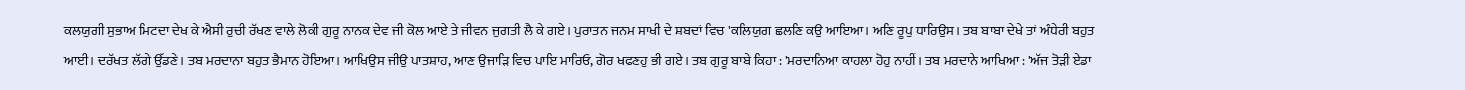ਕਲਯੁਗੀ ਸੁਭਾਅ ਮਿਟਦਾ ਦੇਖ ਕੇ ਐਸੀ ਰੁਚੀ ਰੱਖਣ ਵਾਲੇ ਲੋਕੀ ਗੁਰੂ ਨਾਨਕ ਦੇਵ ਜੀ ਕੋਲ ਆਏ ਤੇ ਜੀਵਨ ਜੁਗਤੀ ਲੈ ਕੇ ਗਏ। ਪੁਰਾਤਨ ਜਨਮ ਸਾਖੀ ਦੇ ਸ਼ਬਦਾਂ ਵਿਚ 'ਕਲਿਯੁਗ ਛਲਣਿ ਕਉ ਆਇਆ। ਅਣਿ ਰੂਪੁ ਧਾਰਿਉਸ। ਤਬ ਬਾਬਾ ਦੇਖੇ ਤਾਂ ਅੰਧੇਰੀ ਬਹੁਤ ਆਈ। ਦਰੱਖਤ ਲੱਗੇ ਉੱਡਣੇ। ਤਬ ਮਰਦਾਨਾ ਬਹੁਤ ਭੈਮਾਨ ਹੋਇਆ। ਆਖਿਉਸ ਜੀਉ ਪਾਤਸ਼ਾਹ, ਆਣ ਉਜਾੜਿ ਵਿਚ ਪਾਇ ਮਾਰਿਓ, ਗੋਰ ਖਫਣਹੁ ਭੀ ਗਏ। ਤਬ ਗੁਰੂ ਬਾਬੇ ਕਿਹਾ : 'ਮਰਦਾਨਿਆ ਕਾਹਲਾ ਹੋਹੁ ਨਾਹੀਂ। ਤਬ ਮਰਦਾਨੇ ਆਖਿਆ : 'ਅੱਜ ਤੋੜੀ ਏਡਾ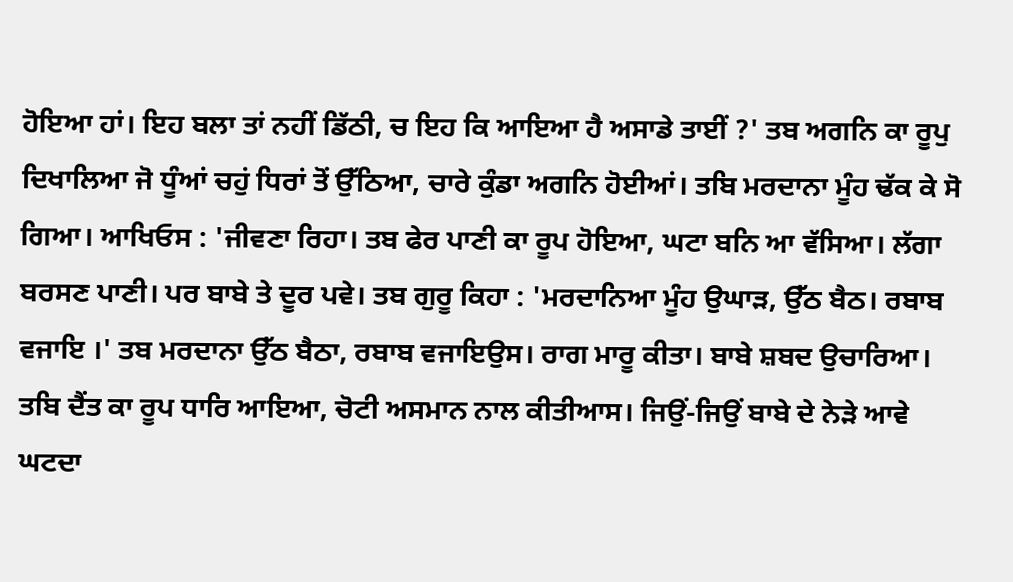ਹੋਇਆ ਹਾਂ। ਇਹ ਬਲਾ ਤਾਂ ਨਹੀਂ ਡਿੱਠੀ, ਚ ਇਹ ਕਿ ਆਇਆ ਹੈ ਅਸਾਡੇ ਤਾਈਂ ?' ਤਬ ਅਗਨਿ ਕਾ ਰੂਪੁ ਦਿਖਾਲਿਆ ਜੋ ਧੂੰਆਂ ਚਹੁਂ ਧਿਰਾਂ ਤੋਂ ਉੱਠਿਆ, ਚਾਰੇ ਕੁੰਡਾ ਅਗਨਿ ਹੋਈਆਂ। ਤਬਿ ਮਰਦਾਨਾ ਮੂੰਹ ਢੱਕ ਕੇ ਸੋ ਗਿਆ। ਆਖਿਓਸ : 'ਜੀਵਣਾ ਰਿਹਾ। ਤਬ ਫੇਰ ਪਾਣੀ ਕਾ ਰੂਪ ਹੋਇਆ, ਘਟਾ ਬਨਿ ਆ ਵੱਸਿਆ। ਲੱਗਾ ਬਰਸਣ ਪਾਣੀ। ਪਰ ਬਾਬੇ ਤੇ ਦੂਰ ਪਵੇ। ਤਬ ਗੁਰੂ ਕਿਹਾ : 'ਮਰਦਾਨਿਆ ਮੂੰਹ ਉਘਾੜ, ਉੱਠ ਬੈਠ। ਰਬਾਬ ਵਜਾਇ ।' ਤਬ ਮਰਦਾਨਾ ਉੱਠ ਬੈਠਾ, ਰਬਾਬ ਵਜਾਇਉਸ। ਰਾਗ ਮਾਰੂ ਕੀਤਾ। ਬਾਬੇ ਸ਼ਬਦ ਉਚਾਰਿਆ। ਤਬਿ ਦੈਂਤ ਕਾ ਰੂਪ ਧਾਰਿ ਆਇਆ, ਚੋਟੀ ਅਸਮਾਨ ਨਾਲ ਕੀਤੀਆਸ। ਜਿਉਂ-ਜਿਉਂ ਬਾਬੇ ਦੇ ਨੇੜੇ ਆਵੇ ਘਟਦਾ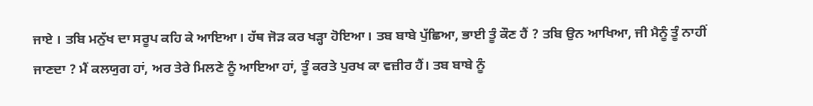ਜਾਏ । ਤਬਿ ਮਨੁੱਖ ਦਾ ਸਰੂਪ ਕਹਿ ਕੇ ਆਇਆ। ਹੱਥ ਜੋੜ ਕਰ ਖੜ੍ਹਾ ਹੋਇਆ। ਤਬ ਬਾਬੇ ਪੁੱਛਿਆ, ਭਾਈ ਤੂੰ ਕੌਣ ਹੈਂ ? ਤਬਿ ਉਨ ਆਖਿਆ, ਜੀ ਮੈਨੂੰ ਤੂੰ ਨਾਹੀਂ ਜਾਣਦਾ ? ਮੈਂ ਕਲਯੁਗ ਹਾਂ, ਅਰ ਤੇਰੇ ਮਿਲਣੇ ਨੂੰ ਆਇਆ ਹਾਂ, ਤੂੰ ਕਰਤੇ ਪੁਰਖ ਕਾ ਵਜ਼ੀਰ ਹੈਂ। ਤਬ ਬਾਬੇ ਨੂੰ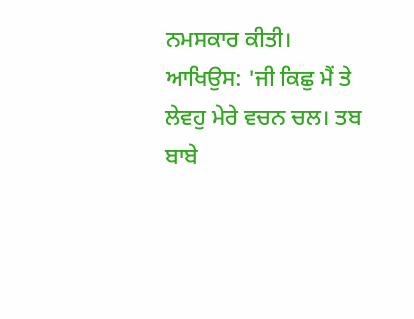ਨਮਸਕਾਰ ਕੀਤੀ। ਆਖਿਉਸ: 'ਜੀ ਕਿਛੁ ਮੈਂ ਤੇ ਲੇਵਹੁ ਮੇਰੇ ਵਚਨ ਚਲ। ਤਬ ਬਾਬੇ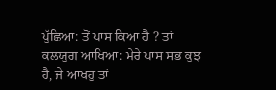ਪੁੱਛਿਆ: ਤੋਂ ਪਾਸ ਕਿਆ ਹੈ ? ਤਾਂ ਕਲਯੁਗ ਆਖਿਆ: ਮੇਰੇ ਪਾਸ ਸਭ ਕੁਝ ਹੈ, ਜੇ ਆਖਹੁ ਤਾਂ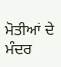ਮੋਤੀਆਂ ਦੇ ਮੰਦਰ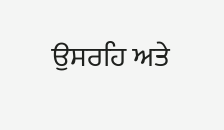ਉਸਰਹਿ ਅਤੇ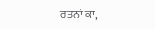ਰਤਨਾਂ ਕਾ,